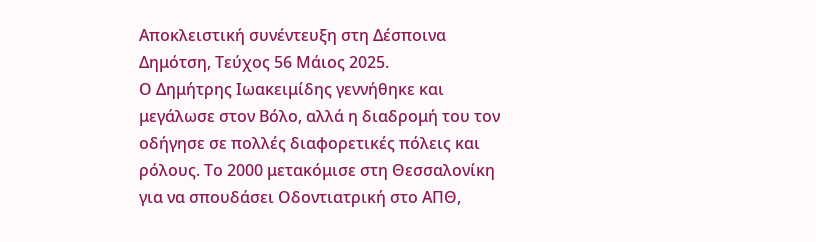Αποκλειστική συνέντευξη στη Δέσποινα Δημότση, Τεύχος 56 Μάιος 2025.
Ο Δημήτρης Ιωακειμίδης γεννήθηκε και μεγάλωσε στον Βόλο, αλλά η διαδρομή του τον οδήγησε σε πολλές διαφορετικές πόλεις και ρόλους. Το 2000 μετακόμισε στη Θεσσαλονίκη για να σπουδάσει Οδοντιατρική στο ΑΠΘ,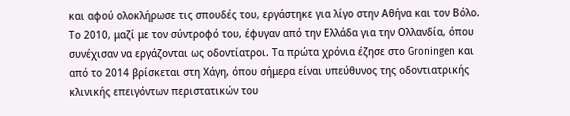και αφού ολοκλήρωσε τις σπουδές του, εργάστηκε για λίγο στην Αθήνα και τον Βόλο. Το 2010, μαζί με τον σύντροφό του, έφυγαν από την Ελλάδα για την Ολλανδία, όπου συνέχισαν να εργάζονται ως οδοντίατροι. Τα πρώτα χρόνια έζησε στο Groningen και από το 2014 βρίσκεται στη Χάγη, όπου σήμερα είναι υπεύθυνος της οδοντιατρικής κλινικής επειγόντων περιστατικών του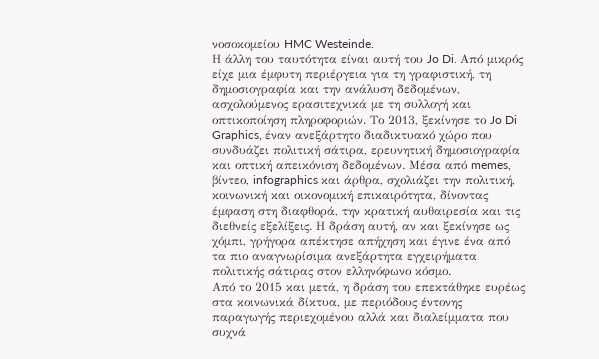νοσοκομείου HMC Westeinde.
Η άλλη του ταυτότητα είναι αυτή του Jo Di. Από μικρός είχε μια έμφυτη περιέργεια για τη γραφιστική, τη δημοσιογραφία και την ανάλυση δεδομένων, ασχολούμενος ερασιτεχνικά με τη συλλογή και οπτικοποίηση πληροφοριών. Το 2013, ξεκίνησε το Jo Di Graphics, έναν ανεξάρτητο διαδικτυακό χώρο που συνδυάζει πολιτική σάτιρα, ερευνητική δημοσιογραφία και οπτική απεικόνιση δεδομένων. Μέσα από memes, βίντεο, infographics και άρθρα, σχολιάζει την πολιτική, κοινωνική και οικονομική επικαιρότητα, δίνοντας έμφαση στη διαφθορά, την κρατική αυθαιρεσία και τις διεθνείς εξελίξεις. Η δράση αυτή, αν και ξεκίνησε ως χόμπι, γρήγορα απέκτησε απήχηση και έγινε ένα από τα πιο αναγνωρίσιμα ανεξάρτητα εγχειρήματα πολιτικής σάτιρας στον ελληνόφωνο κόσμο.
Από το 2015 και μετά, η δράση του επεκτάθηκε ευρέως στα κοινωνικά δίκτυα, με περιόδους έντονης παραγωγής περιεχομένου αλλά και διαλείμματα που συχνά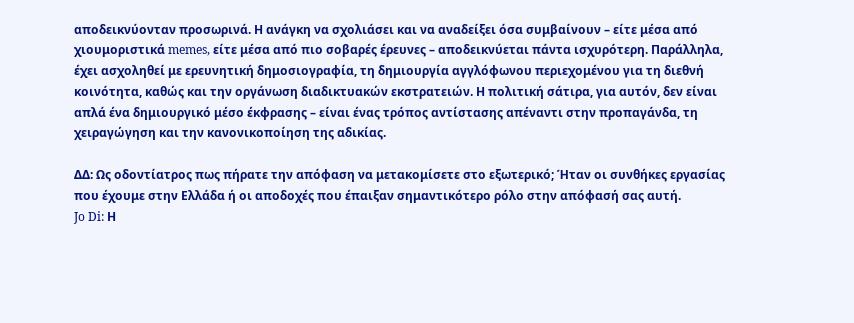αποδεικνύονταν προσωρινά. Η ανάγκη να σχολιάσει και να αναδείξει όσα συμβαίνουν – είτε μέσα από χιουμοριστικά memes, είτε μέσα από πιο σοβαρές έρευνες – αποδεικνύεται πάντα ισχυρότερη. Παράλληλα, έχει ασχοληθεί με ερευνητική δημοσιογραφία, τη δημιουργία αγγλόφωνου περιεχομένου για τη διεθνή κοινότητα, καθώς και την οργάνωση διαδικτυακών εκστρατειών. Η πολιτική σάτιρα, για αυτόν, δεν είναι απλά ένα δημιουργικό μέσο έκφρασης – είναι ένας τρόπος αντίστασης απέναντι στην προπαγάνδα, τη χειραγώγηση και την κανονικοποίηση της αδικίας.

ΔΔ: Ως οδοντίατρος πως πήρατε την απόφαση να μετακομίσετε στο εξωτερικό; Ήταν οι συνθήκες εργασίας που έχουμε στην Ελλάδα ή οι αποδοχές που έπαιξαν σημαντικότερο ρόλο στην απόφασή σας αυτή.
Jo Di: Η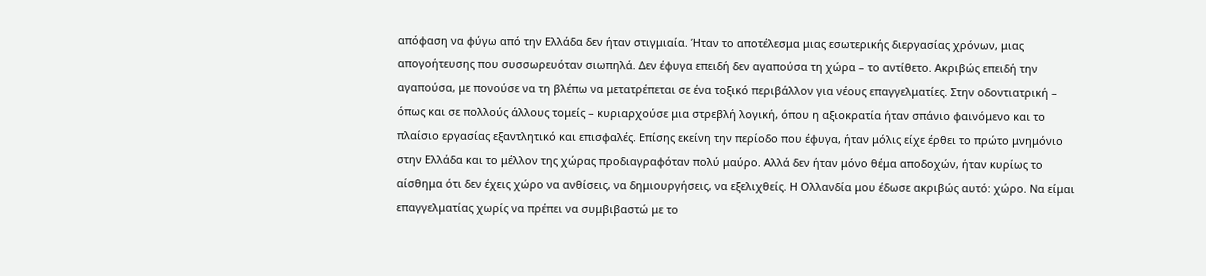απόφαση να φύγω από την Ελλάδα δεν ήταν στιγμιαία. Ήταν το αποτέλεσμα μιας εσωτερικής διεργασίας χρόνων, μιας απογοήτευσης που συσσωρευόταν σιωπηλά. Δεν έφυγα επειδή δεν αγαπούσα τη χώρα – το αντίθετο. Ακριβώς επειδή την αγαπούσα, με πονούσε να τη βλέπω να μετατρέπεται σε ένα τοξικό περιβάλλον για νέους επαγγελματίες. Στην οδοντιατρική – όπως και σε πολλούς άλλους τομείς – κυριαρχούσε μια στρεβλή λογική, όπου η αξιοκρατία ήταν σπάνιο φαινόμενο και το πλαίσιο εργασίας εξαντλητικό και επισφαλές. Επίσης εκείνη την περίοδο που έφυγα, ήταν μόλις είχε έρθει το πρώτο μνημόνιο στην Ελλάδα και το μέλλον της χώρας προδιαγραφόταν πολύ μαύρο. Αλλά δεν ήταν μόνο θέμα αποδοχών, ήταν κυρίως το αίσθημα ότι δεν έχεις χώρο να ανθίσεις, να δημιουργήσεις, να εξελιχθείς. Η Ολλανδία μου έδωσε ακριβώς αυτό: χώρο. Να είμαι επαγγελματίας χωρίς να πρέπει να συμβιβαστώ με το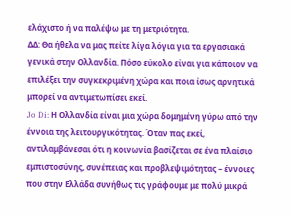ελάχιστο ή να παλέψω με τη μετριότητα.
ΔΔ: Θα ήθελα να μας πείτε λίγα λόγια για τα εργασιακά γενικά στην Ολλανδία. Πόσο εύκολο είναι για κάποιον να επιλέξει την συγκεκριμένη χώρα και ποια ίσως αρνητικά μπορεί να αντιμετωπίσει εκεί.
Jo Di: Η Ολλανδία είναι μια χώρα δομημένη γύρω από την έννοια της λειτουργικότητας. Όταν πας εκεί, αντιλαμβάνεσαι ότι η κοινωνία βασίζεται σε ένα πλαίσιο εμπιστοσύνης, συνέπειας και προβλεψιμότητας – έννοιες που στην Ελλάδα συνήθως τις γράφουμε με πολύ μικρά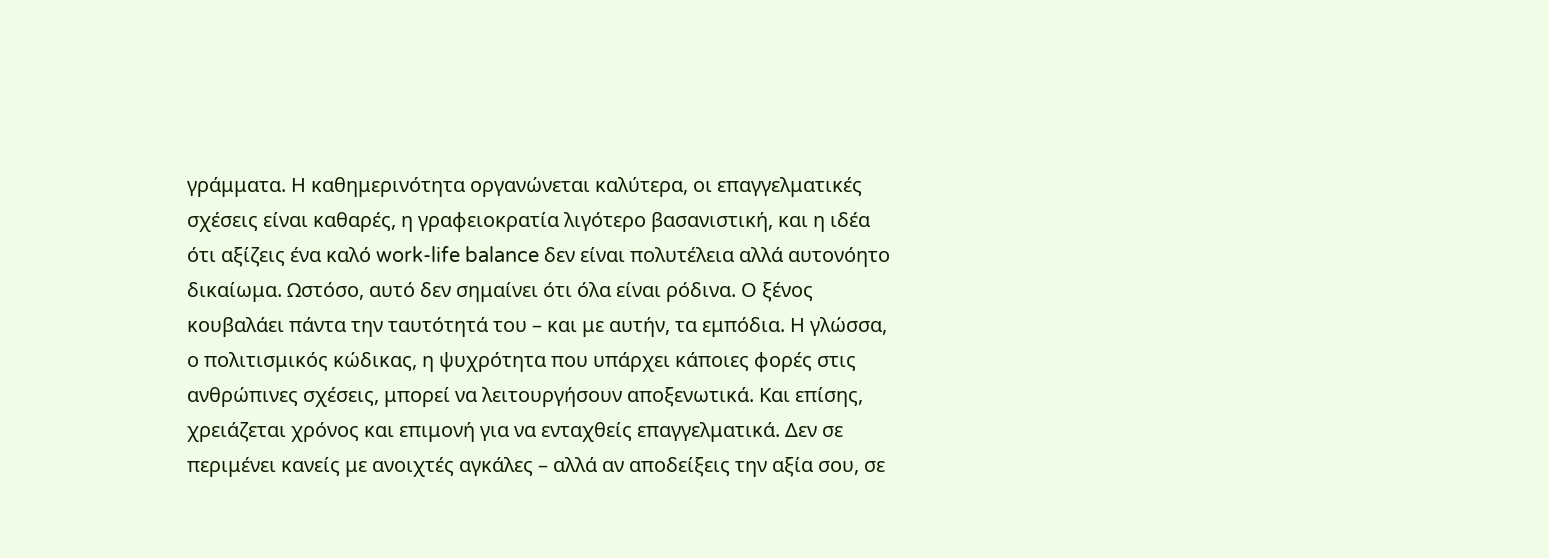γράμματα. Η καθημερινότητα οργανώνεται καλύτερα, οι επαγγελματικές σχέσεις είναι καθαρές, η γραφειοκρατία λιγότερο βασανιστική, και η ιδέα ότι αξίζεις ένα καλό work-life balance δεν είναι πολυτέλεια αλλά αυτονόητο δικαίωμα. Ωστόσο, αυτό δεν σημαίνει ότι όλα είναι ρόδινα. Ο ξένος κουβαλάει πάντα την ταυτότητά του – και με αυτήν, τα εμπόδια. Η γλώσσα, ο πολιτισμικός κώδικας, η ψυχρότητα που υπάρχει κάποιες φορές στις ανθρώπινες σχέσεις, μπορεί να λειτουργήσουν αποξενωτικά. Και επίσης, χρειάζεται χρόνος και επιμονή για να ενταχθείς επαγγελματικά. Δεν σε περιμένει κανείς με ανοιχτές αγκάλες – αλλά αν αποδείξεις την αξία σου, σε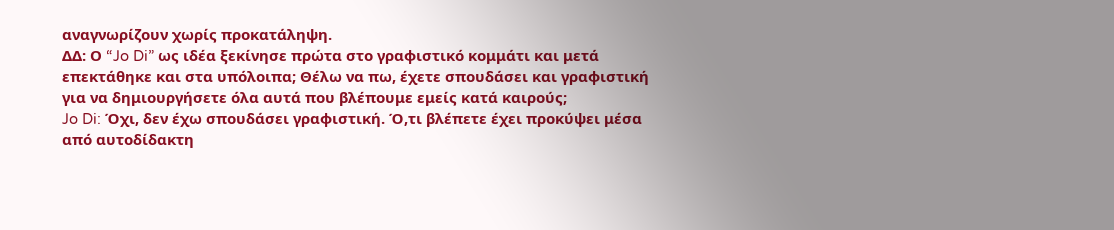αναγνωρίζουν χωρίς προκατάληψη.
ΔΔ: Ο “Jo Di” ως ιδέα ξεκίνησε πρώτα στο γραφιστικό κομμάτι και μετά επεκτάθηκε και στα υπόλοιπα; Θέλω να πω, έχετε σπουδάσει και γραφιστική για να δημιουργήσετε όλα αυτά που βλέπουμε εμείς κατά καιρούς;
Jo Di: Όχι, δεν έχω σπουδάσει γραφιστική. Ό,τι βλέπετε έχει προκύψει μέσα από αυτοδίδακτη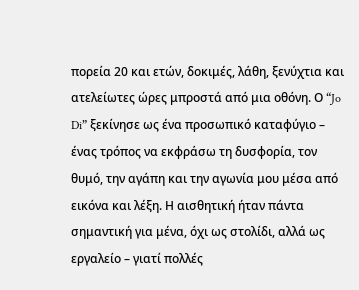πορεία 20 και ετών, δοκιμές, λάθη, ξενύχτια και ατελείωτες ώρες μπροστά από μια οθόνη. Ο “Jo Di” ξεκίνησε ως ένα προσωπικό καταφύγιο – ένας τρόπος να εκφράσω τη δυσφορία, τον θυμό, την αγάπη και την αγωνία μου μέσα από εικόνα και λέξη. Η αισθητική ήταν πάντα σημαντική για μένα, όχι ως στολίδι, αλλά ως εργαλείο – γιατί πολλές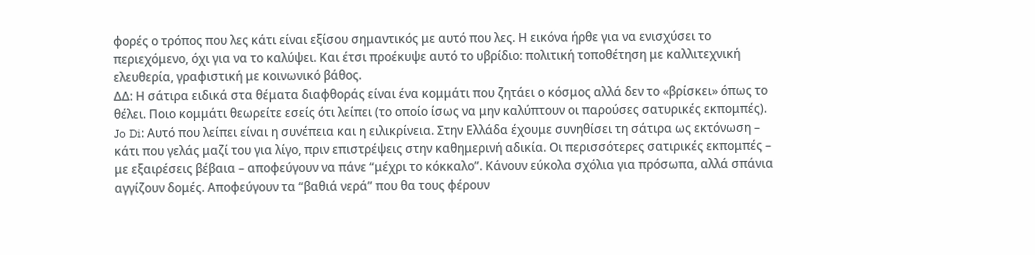φορές ο τρόπος που λες κάτι είναι εξίσου σημαντικός με αυτό που λες. Η εικόνα ήρθε για να ενισχύσει το περιεχόμενο, όχι για να το καλύψει. Και έτσι προέκυψε αυτό το υβρίδιο: πολιτική τοποθέτηση με καλλιτεχνική ελευθερία, γραφιστική με κοινωνικό βάθος.
ΔΔ: Η σάτιρα ειδικά στα θέματα διαφθοράς είναι ένα κομμάτι που ζητάει ο κόσμος αλλά δεν το «βρίσκει» όπως το θέλει. Ποιο κομμάτι θεωρείτε εσείς ότι λείπει (το οποίο ίσως να μην καλύπτουν οι παρούσες σατυρικές εκπομπές).
Jo Di: Αυτό που λείπει είναι η συνέπεια και η ειλικρίνεια. Στην Ελλάδα έχουμε συνηθίσει τη σάτιρα ως εκτόνωση – κάτι που γελάς μαζί του για λίγο, πριν επιστρέψεις στην καθημερινή αδικία. Οι περισσότερες σατιρικές εκπομπές – με εξαιρέσεις βέβαια – αποφεύγουν να πάνε “μέχρι το κόκκαλο”. Κάνουν εύκολα σχόλια για πρόσωπα, αλλά σπάνια αγγίζουν δομές. Αποφεύγουν τα “βαθιά νερά” που θα τους φέρουν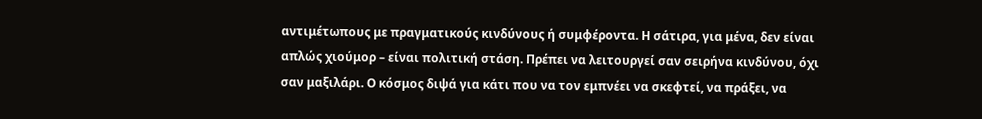αντιμέτωπους με πραγματικούς κινδύνους ή συμφέροντα. Η σάτιρα, για μένα, δεν είναι απλώς χιούμορ – είναι πολιτική στάση. Πρέπει να λειτουργεί σαν σειρήνα κινδύνου, όχι σαν μαξιλάρι. Ο κόσμος διψά για κάτι που να τον εμπνέει να σκεφτεί, να πράξει, να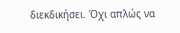διεκδικήσει. Όχι απλώς να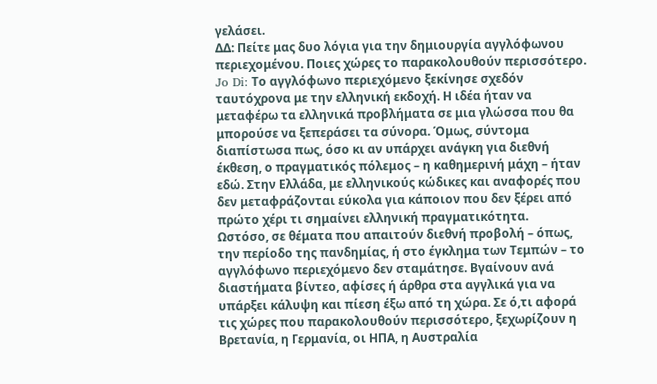γελάσει.
ΔΔ: Πείτε μας δυο λόγια για την δημιουργία αγγλόφωνου περιεχομένου. Ποιες χώρες το παρακολουθούν περισσότερο.
Jo Di: Το αγγλόφωνο περιεχόμενο ξεκίνησε σχεδόν ταυτόχρονα με την ελληνική εκδοχή. Η ιδέα ήταν να μεταφέρω τα ελληνικά προβλήματα σε μια γλώσσα που θα μπορούσε να ξεπεράσει τα σύνορα. Όμως, σύντομα διαπίστωσα πως, όσο κι αν υπάρχει ανάγκη για διεθνή έκθεση, ο πραγματικός πόλεμος – η καθημερινή μάχη – ήταν εδώ. Στην Ελλάδα, με ελληνικούς κώδικες και αναφορές που δεν μεταφράζονται εύκολα για κάποιον που δεν ξέρει από πρώτο χέρι τι σημαίνει ελληνική πραγματικότητα.
Ωστόσο, σε θέματα που απαιτούν διεθνή προβολή – όπως, την περίοδο της πανδημίας, ή στο έγκλημα των Τεμπών – το αγγλόφωνο περιεχόμενο δεν σταμάτησε. Βγαίνουν ανά διαστήματα βίντεο, αφίσες ή άρθρα στα αγγλικά για να υπάρξει κάλυψη και πίεση έξω από τη χώρα. Σε ό,τι αφορά τις χώρες που παρακολουθούν περισσότερο, ξεχωρίζουν η Βρετανία, η Γερμανία, οι ΗΠΑ, η Αυστραλία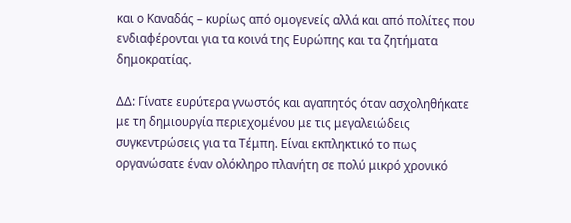και ο Καναδάς – κυρίως από ομογενείς αλλά και από πολίτες που ενδιαφέρονται για τα κοινά της Ευρώπης και τα ζητήματα δημοκρατίας.

ΔΔ: Γίνατε ευρύτερα γνωστός και αγαπητός όταν ασχοληθήκατε με τη δημιουργία περιεχομένου με τις μεγαλειώδεις συγκεντρώσεις για τα Τέμπη. Είναι εκπληκτικό το πως οργανώσατε έναν ολόκληρο πλανήτη σε πολύ μικρό χρονικό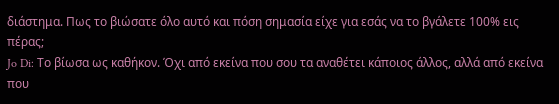διάστημα. Πως το βιώσατε όλο αυτό και πόση σημασία είχε για εσάς να το βγάλετε 100% εις πέρας;
Jo Di: Το βίωσα ως καθήκον. Όχι από εκείνα που σου τα αναθέτει κάποιος άλλος, αλλά από εκείνα που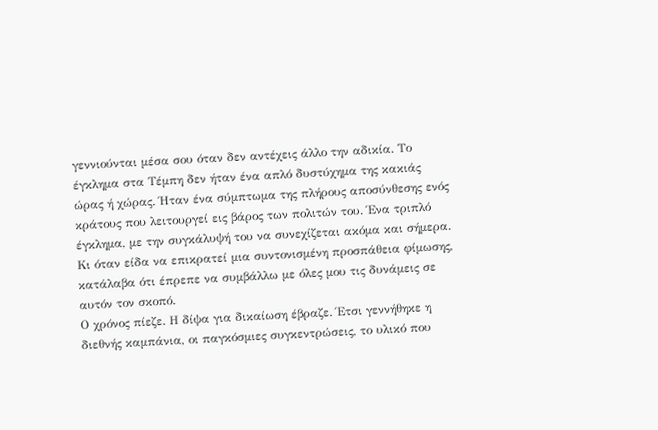γεννιούνται μέσα σου όταν δεν αντέχεις άλλο την αδικία. Το έγκλημα στα Τέμπη δεν ήταν ένα απλό δυστύχημα της κακιάς ώρας ή χώρας. Ήταν ένα σύμπτωμα της πλήρους αποσύνθεσης ενός κράτους που λειτουργεί εις βάρος των πολιτών του. Ένα τριπλό έγκλημα, με την συγκάλυψή του να συνεχίζεται ακόμα και σήμερα. Κι όταν είδα να επικρατεί μια συντονισμένη προσπάθεια φίμωσης, κατάλαβα ότι έπρεπε να συμβάλλω με όλες μου τις δυνάμεις σε αυτόν τον σκοπό.
Ο χρόνος πίεζε. Η δίψα για δικαίωση έβραζε. Έτσι γεννήθηκε η διεθνής καμπάνια, οι παγκόσμιες συγκεντρώσεις, το υλικό που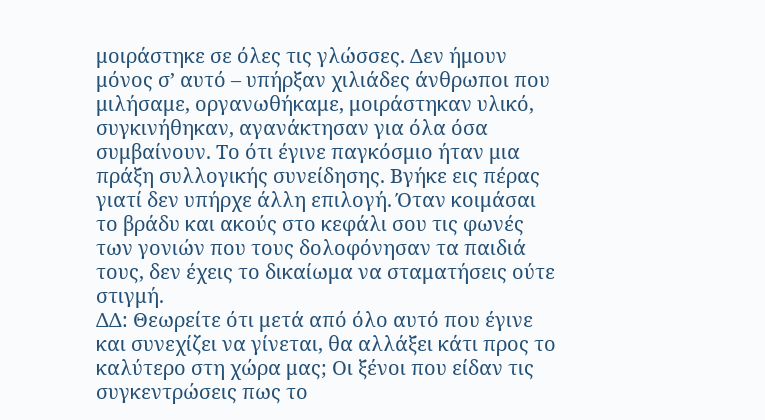μοιράστηκε σε όλες τις γλώσσες. Δεν ήμουν μόνος σ’ αυτό – υπήρξαν χιλιάδες άνθρωποι που μιλήσαμε, οργανωθήκαμε, μοιράστηκαν υλικό, συγκινήθηκαν, αγανάκτησαν για όλα όσα συμβαίνουν. Το ότι έγινε παγκόσμιο ήταν μια πράξη συλλογικής συνείδησης. Βγήκε εις πέρας γιατί δεν υπήρχε άλλη επιλογή. Όταν κοιμάσαι το βράδυ και ακούς στο κεφάλι σου τις φωνές των γονιών που τους δολοφόνησαν τα παιδιά τους, δεν έχεις το δικαίωμα να σταματήσεις ούτε στιγμή.
ΔΔ: Θεωρείτε ότι μετά από όλο αυτό που έγινε και συνεχίζει να γίνεται, θα αλλάξει κάτι προς το καλύτερο στη χώρα μας; Οι ξένοι που είδαν τις συγκεντρώσεις πως το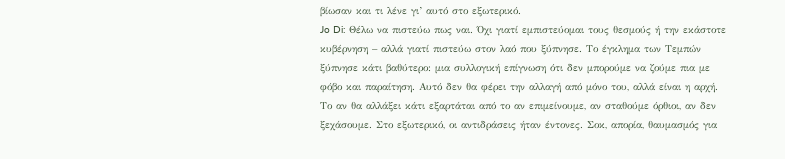βίωσαν και τι λένε γι’ αυτό στο εξωτερικό.
Jo Di: Θέλω να πιστεύω πως ναι. Όχι γιατί εμπιστεύομαι τους θεσμούς ή την εκάστοτε κυβέρνηση – αλλά γιατί πιστεύω στον λαό που ξύπνησε. Το έγκλημα των Τεμπών ξύπνησε κάτι βαθύτερο: μια συλλογική επίγνωση ότι δεν μπορούμε να ζούμε πια με φόβο και παραίτηση. Αυτό δεν θα φέρει την αλλαγή από μόνο του, αλλά είναι η αρχή. Το αν θα αλλάξει κάτι εξαρτάται από το αν επιμείνουμε, αν σταθούμε όρθιοι, αν δεν ξεχάσουμε. Στο εξωτερικό, οι αντιδράσεις ήταν έντονες. Σοκ, απορία, θαυμασμός για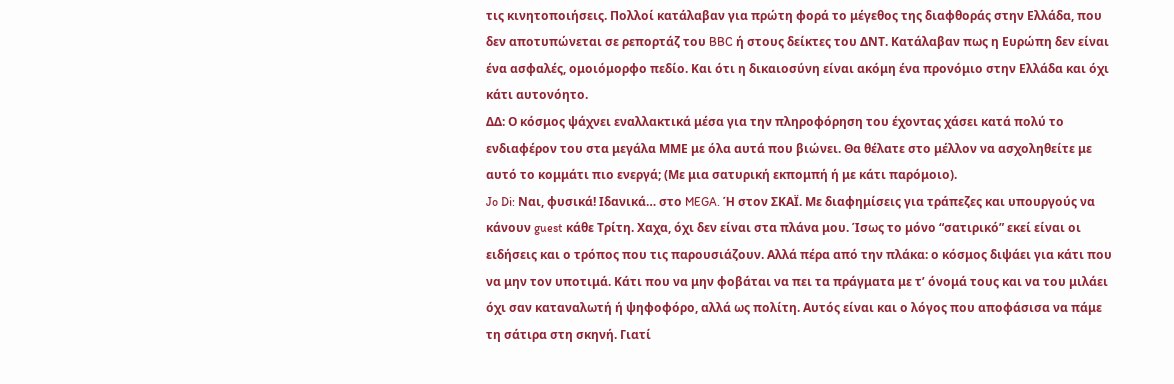τις κινητοποιήσεις. Πολλοί κατάλαβαν για πρώτη φορά το μέγεθος της διαφθοράς στην Ελλάδα, που δεν αποτυπώνεται σε ρεπορτάζ του BBC ή στους δείκτες του ΔΝΤ. Κατάλαβαν πως η Ευρώπη δεν είναι ένα ασφαλές, ομοιόμορφο πεδίο. Και ότι η δικαιοσύνη είναι ακόμη ένα προνόμιο στην Ελλάδα και όχι κάτι αυτονόητο.
ΔΔ: Ο κόσμος ψάχνει εναλλακτικά μέσα για την πληροφόρηση του έχοντας χάσει κατά πολύ το ενδιαφέρον του στα μεγάλα ΜΜΕ με όλα αυτά που βιώνει. Θα θέλατε στο μέλλον να ασχοληθείτε με αυτό το κομμάτι πιο ενεργά; (Με μια σατυρική εκπομπή ή με κάτι παρόμοιο).
Jo Di: Ναι, φυσικά! Ιδανικά… στο MEGA. Ή στον ΣΚΑΪ. Με διαφημίσεις για τράπεζες και υπουργούς να κάνουν guest κάθε Τρίτη. Χαχα, όχι δεν είναι στα πλάνα μου. Ίσως το μόνο “σατιρικό” εκεί είναι οι ειδήσεις και ο τρόπος που τις παρουσιάζουν. Αλλά πέρα από την πλάκα: ο κόσμος διψάει για κάτι που να μην τον υποτιμά. Κάτι που να μην φοβάται να πει τα πράγματα με τ’ όνομά τους και να του μιλάει όχι σαν καταναλωτή ή ψηφοφόρο, αλλά ως πολίτη. Αυτός είναι και ο λόγος που αποφάσισα να πάμε τη σάτιρα στη σκηνή. Γιατί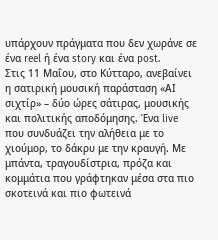υπάρχουν πράγματα που δεν χωράνε σε ένα reel ή ένα story και ένα post.
Στις 11 Μαΐου, στο Κύτταρο, ανεβαίνει η σατιρική μουσική παράσταση «ΑΙ σιχτίρ» – δύο ώρες σάτιρας, μουσικής και πολιτικής αποδόμησης. Ένα live που συνδυάζει την αλήθεια με το χιούμορ, το δάκρυ με την κραυγή. Με μπάντα, τραγουδίστρια, πρόζα και κομμάτια που γράφτηκαν μέσα στα πιο σκοτεινά και πιο φωτεινά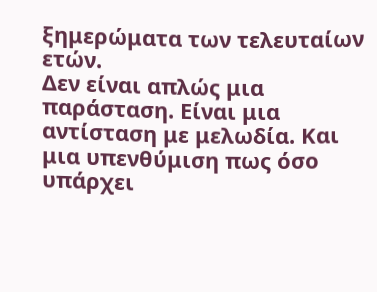ξημερώματα των τελευταίων ετών.
Δεν είναι απλώς μια παράσταση. Είναι μια αντίσταση με μελωδία. Και μια υπενθύμιση πως όσο υπάρχει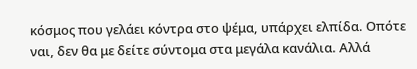κόσμος που γελάει κόντρα στο ψέμα, υπάρχει ελπίδα. Οπότε ναι, δεν θα με δείτε σύντομα στα μεγάλα κανάλια. Αλλά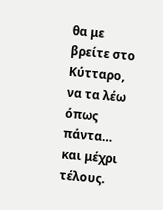θα με βρείτε στο Κύτταρο, να τα λέω όπως πάντα… και μέχρι τέλους.